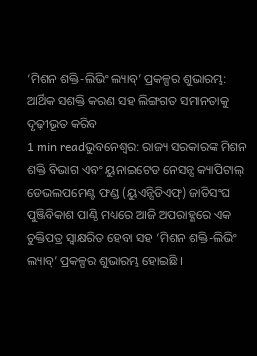‘ମିଶନ ଶକ୍ତି-ଲିଭିଂ ଲ୍ୟାବ୍’ ପ୍ରକଳ୍ପର ଶୁଭାରମ୍ଭ: ଆର୍ଥିକ ସଶକ୍ତି କରଣ ସହ ଲିଙ୍ଗଗତ ସମାନତାକୁ ଦୃଢ଼ୀଭୂତ କରିବ
1 min readଭୁବନେଶ୍ୱର: ରାଜ୍ୟ ସରକାରଙ୍କ ମିଶନ ଶକ୍ତି ବିଭାଗ ଏବଂ ୟୁନାଇଟେଡ ନେସନ୍ସ କ୍ୟାପିଟାଲ୍ ଡେଭଲପମେଣ୍ଟ ଫଣ୍ଡ (ୟୁଏନ୍ସିଡିଏଫ୍) ଜାତିସଂଘ ପୁଞ୍ଜିବିକାଶ ପାଣ୍ଠି ମଧ୍ୟରେ ଆଜି ଅପରାହ୍ଣରେ ଏକ ଚୁକ୍ତିପତ୍ର ସ୍ୱାକ୍ଷରିତ ହେବା ସହ ‘ମିଶନ ଶକ୍ତି-ଲିଭିଂ ଲ୍ୟାବ୍’ ପ୍ରକଳ୍ପର ଶୁଭାରମ୍ଭ ହୋଇଛି ।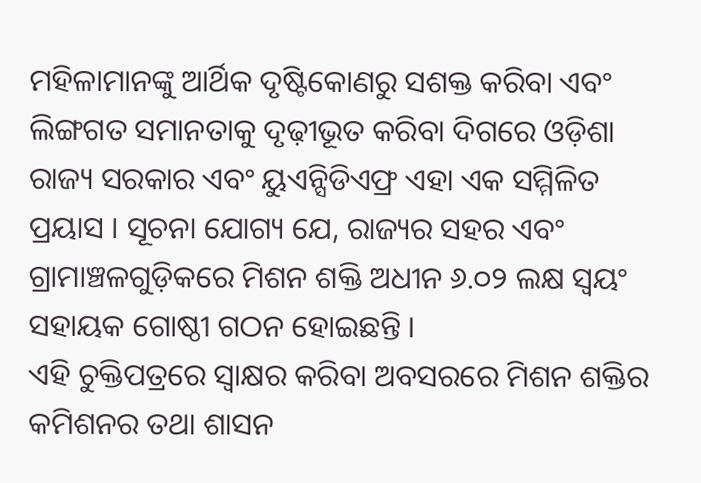ମହିଳାମାନଙ୍କୁ ଆର୍ଥିକ ଦୃଷ୍ଟିକୋଣରୁ ସଶକ୍ତ କରିବା ଏବଂ ଲିଙ୍ଗଗତ ସମାନତାକୁ ଦୃଢ଼ୀଭୂତ କରିବା ଦିଗରେ ଓଡ଼ିଶା ରାଜ୍ୟ ସରକାର ଏବଂ ୟୁଏନ୍ସିଡିଏଫ୍ର ଏହା ଏକ ସମ୍ମିଳିତ ପ୍ରୟାସ । ସୂଚନା ଯୋଗ୍ୟ ଯେ, ରାଜ୍ୟର ସହର ଏବଂ ଗ୍ରାମାଞ୍ଚଳଗୁଡ଼ିକରେ ମିଶନ ଶକ୍ତି ଅଧୀନ ୬.୦୨ ଲକ୍ଷ ସ୍ୱୟଂ ସହାୟକ ଗୋଷ୍ଠୀ ଗଠନ ହୋଇଛନ୍ତି ।
ଏହି ଚୁକ୍ତିପତ୍ରରେ ସ୍ୱାକ୍ଷର କରିବା ଅବସରରେ ମିଶନ ଶକ୍ତିର କମିଶନର ତଥା ଶାସନ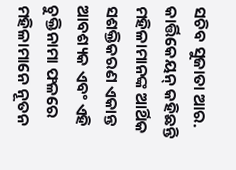ସଚିବ ସୁଜାତା ଆର. କାର୍ତ୍ତିକେୟନ୍ କହିଛନ୍ତି ମହିଳାମାନଙ୍କ ଆର୍ଥିକ ସଶକ୍ତିକରଣ ଏକାନ୍ତ ଆବଶ୍ୟକ ଏବଂ ଏହି ଚୁକ୍ତିନାମା ଫଳରେ ମହିଳାମାନେ ନୂତନ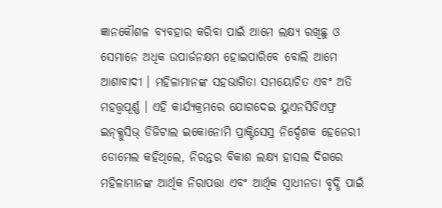ଜ୍ଞାନକୌଶଳ ବ୍ୟବହାର କରିବା ପାଇଁ ଆମେ ଲକ୍ଷ୍ୟ ରଖିଛୁ ଓ ସେମାନେ ଅଧିକ ଉପାର୍ଜନକ୍ଷମ ହୋଇପାରିବେ ବୋଲି ଆମେ ଆଶାବାଦୀ । ମହିଳାମାନଙ୍କ ସହଭାଗିତା ସମୟୋଚିତ ଏବଂ ଅତି ମହତ୍ତ୍ୱପୂର୍ଣ୍ଣ । ଏହି କାର୍ଯ୍ୟକ୍ରମରେ ଯୋଗଦେଇ ୟୁଏନସିଡିଏଫ୍ର ଇନ୍କ୍ଳୁସିଭ୍ ଡିଜିଟାଲ ଇକୋନୋମି ପ୍ରାକ୍ଟିସେସ୍ର ନିର୍ଦ୍ଦେଶକ ହେନେରୀ ଡୋମେଲ କହିଥିଲେ, ନିରନ୍ତର ବିକାଶ ଲକ୍ଷ୍ୟ ହାସଲ ଦିଗରେ ମହିଳାମାନଙ୍କ ଆର୍ଥିକ ନିରାପତ୍ତା ଏବଂ ଆର୍ଥିକ ସ୍ୱାଧୀନତା ବୃଦ୍ଧି ପାଇଁ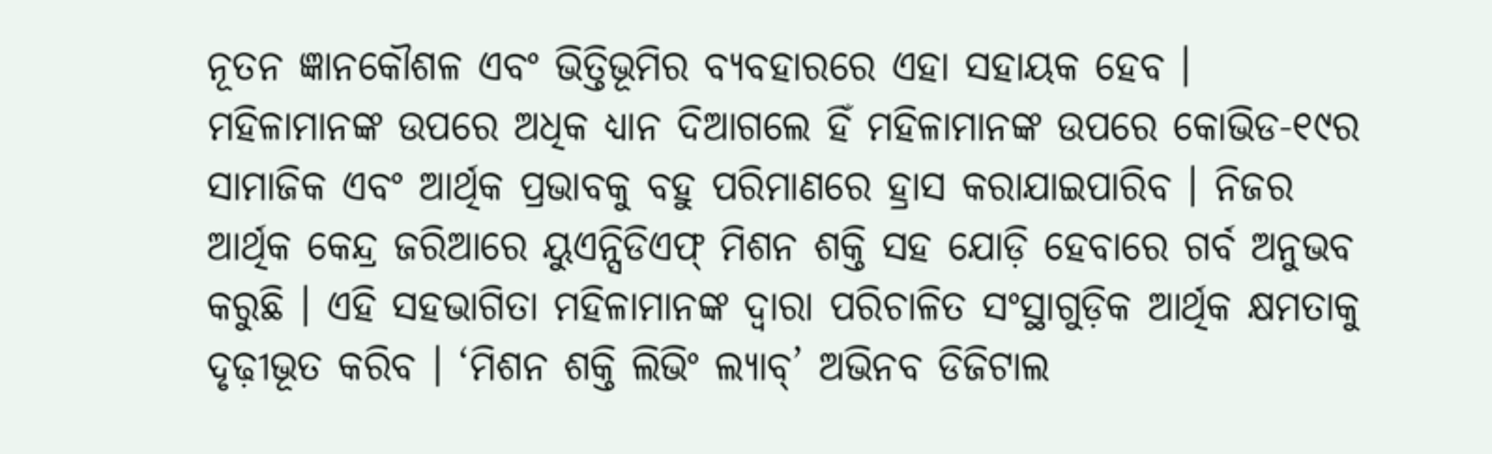ନୂତନ ଜ୍ଞାନକୌଶଳ ଏବଂ ଭିତ୍ତିଭୂମିର ବ୍ୟବହାରରେ ଏହା ସହାୟକ ହେବ ।
ମହିଳାମାନଙ୍କ ଉପରେ ଅଧିକ ଧ୍ୟାନ ଦିଆଗଲେ ହିଁ ମହିଳାମାନଙ୍କ ଉପରେ କୋଭିଡ-୧୯ର ସାମାଜିକ ଏବଂ ଆର୍ଥିକ ପ୍ରଭାବକୁ ବହୁ ପରିମାଣରେ ହ୍ରାସ କରାଯାଇପାରିବ । ନିଜର ଆର୍ଥିକ କେନ୍ଦ୍ର ଜରିଆରେ ୟୁଏନ୍ସିଡିଏଫ୍ ମିଶନ ଶକ୍ତି ସହ ଯୋଡ଼ି ହେବାରେ ଗର୍ବ ଅନୁଭବ କରୁଛି । ଏହି ସହଭାଗିତା ମହିଳାମାନଙ୍କ ଦ୍ୱାରା ପରିଚାଳିତ ସଂସ୍ଥାଗୁଡ଼ିକ ଆର୍ଥିକ କ୍ଷମତାକୁ ଦୃଢ଼ୀଭୂତ କରିବ । ‘ମିଶନ ଶକ୍ତି ଲିଭିଂ ଲ୍ୟାବ୍’ ଅଭିନବ ଡିଜିଟାଲ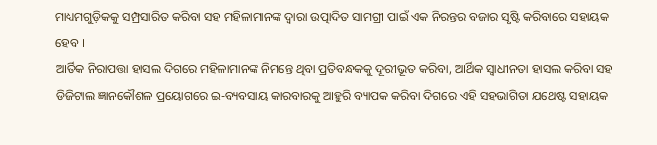ମାଧ୍ୟମଗୁଡ଼ିକକୁ ସମ୍ପ୍ରସାରିତ କରିବା ସହ ମହିଳାମାନଙ୍କ ଦ୍ୱାରା ଉତ୍ପାଦିତ ସାମଗ୍ରୀ ପାଇଁ ଏକ ନିରନ୍ତର ବଜାର ସୃଷ୍ଟି କରିବାରେ ସହାୟକ ହେବ ।
ଆର୍ତିକ ନିରାପତ୍ତା ହାସଲ ଦିଗରେ ମହିଳାମାନଙ୍କ ନିମନ୍ତେ ଥିବା ପ୍ରତିବନ୍ଧକକୁ ଦୂରୀଭୂତ କରିବା, ଆର୍ଥିକ ସ୍ୱାଧୀନତା ହାସଲ କରିବା ସହ ଡିଜିଟାଲ ଜ୍ଞାନକୌଶଳ ପ୍ରୟୋଗରେ ଇ-ବ୍ୟବସାୟ କାରବାରକୁ ଆହୁରି ବ୍ୟାପକ କରିବା ଦିଗରେ ଏହି ସହଭାଗିତା ଯଥେଷ୍ଟ ସହାୟକ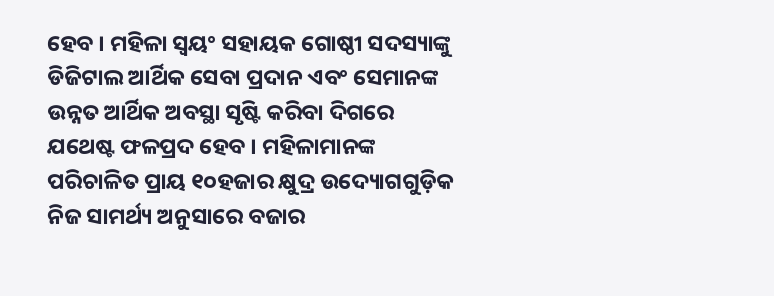ହେବ । ମହିଳା ସ୍ୱୟଂ ସହାୟକ ଗୋଷ୍ଠୀ ସଦସ୍ୟାଙ୍କୁ ଡିଜିଟାଲ ଆର୍ଥିକ ସେବା ପ୍ରଦାନ ଏବଂ ସେମାନଙ୍କ ଉନ୍ନତ ଆର୍ଥିକ ଅବସ୍ଥା ସୃଷ୍ଟି କରିବା ଦିଗରେ ଯଥେଷ୍ଟ ଫଳପ୍ରଦ ହେବ । ମହିଳାମାନଙ୍କ ପରିଚାଳିତ ପ୍ରାୟ ୧୦ହଜାର କ୍ଷୁଦ୍ର ଉଦ୍ୟୋଗଗୁଡ଼ିକ ନିଜ ସାମର୍ଥ୍ୟ ଅନୁସାରେ ବଜାର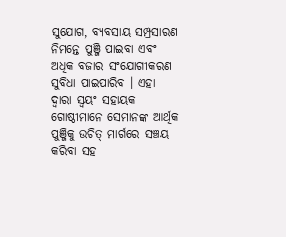ସୁଯୋଗ, ବ୍ୟବସାୟ ସମ୍ପ୍ରସାରଣ ନିମନ୍ତେ ପୁଞ୍ଜି ପାଇବା ଏବଂ ଅଧିକ ବଜାର ସଂଯୋଗୀକରଣ ସୁବିଧା ପାଇପାରିବ । ଏହା ଦ୍ୱାରା ସ୍ୱୟଂ ସହାୟକ ଗୋଷ୍ଠୀମାନେ ସେମାନଙ୍କ ଆର୍ଥିକ ପୁଞ୍ଜିକୁ ଉଚିତ୍ ମାର୍ଗରେ ସଞ୍ଚୟ କରିବା ସହ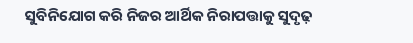ସୁବିନିଯୋଗ କରି ନିଜର ଆର୍ଥିକ ନିରାପତ୍ତାକୁ ସୁଦୃଢ଼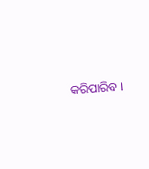କରିପାରିବ ।